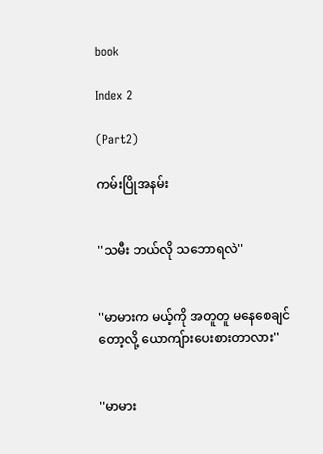book

Index 2

(Part2)

ကမ်းပြိုအနမ်း


''သမီး ဘယ်လို သဘောရလဲ''


''မာမားက မယ့်ကို အတူတူ မနေစေချင်တော့လို့ ယောကျ်ားပေးစားတာလား''


''မာမား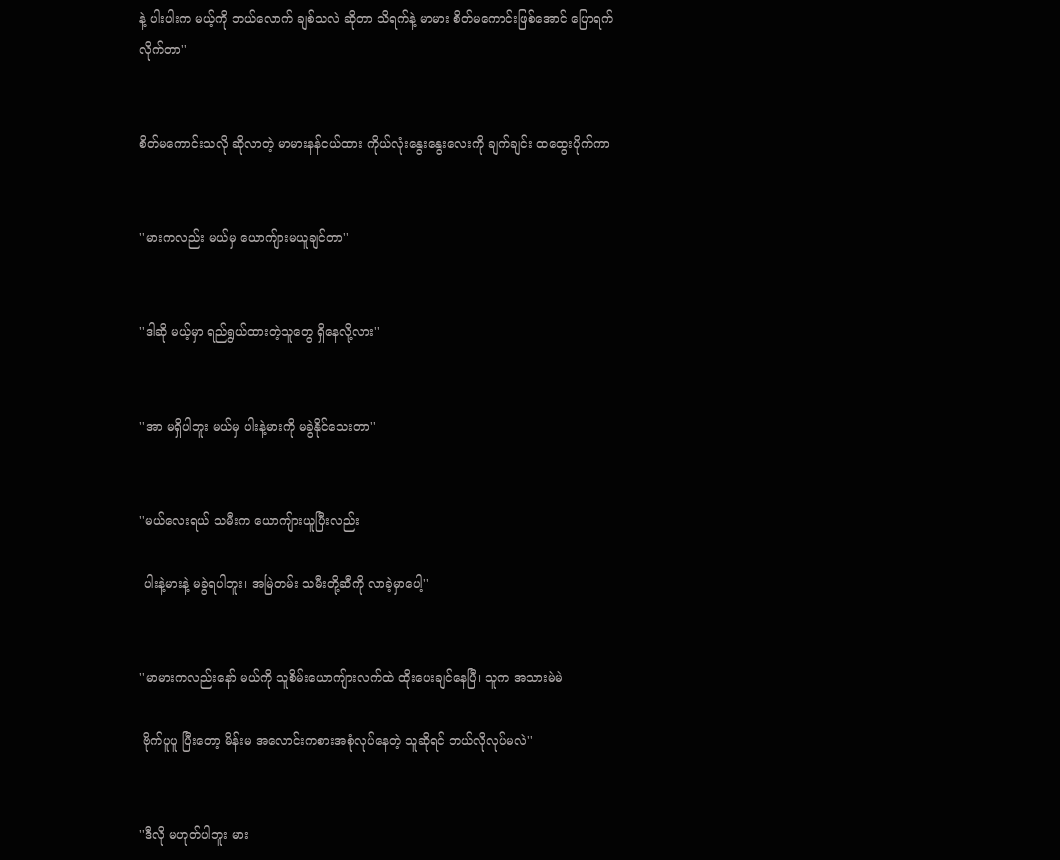နဲ့ ပါးပါးက မယ့်ကို ဘယ်လောက် ချစ်သလဲ ဆိုတာ သိရက်နဲ့ မာမား စိတ်မကောင်းဖြစ်အောင် ပြောရက်လိုက်တာ''


စိတ်မကောင်းသလို ဆိုလာတဲ့ မာမားနန်ငယ်ထား ကိုယ်လုံးနွေးနွေးလေးကို ချက်ချင်း ထထွေးပိုက်ကာ


''မားကလည်း မယ်မှ ယောကျ်ားမယူချင်တာ''


''ဒါဆို မယ့်မှာ ရည်ရွယ်ထားတဲ့သူတွေ ရှိနေလို့လား''


''အာ မရှိပါဘူး မယ်မှ ပါးနဲ့မားကို မခွဲနိုင်သေးတာ''


''မယ်လေးရယ် သမီးက ယောကျ်ားယူပြီးလည်း

 ပါးနဲ့မားနဲ့ မခွဲရပါဘူး၊ အမြဲတမ်း သမီးတို့ဆီကို လာခဲ့မှာပေါ့''


''မာမားကလည်းနော် မယ်ကို သူစိမ်းယောကျ်ားလက်ထဲ ထိုးပေးချင်နေပြီ၊ သူက အသားမဲမဲ

 ဗိုက်ပူပူ ပြီးတော့ မိန်းမ အလောင်းကစားအစုံလုပ်နေတဲ့ သူဆိုရင် ဘယ်လိုလုပ်မလဲ''


''ဒီလို မဟုတ်ပါဘူး မား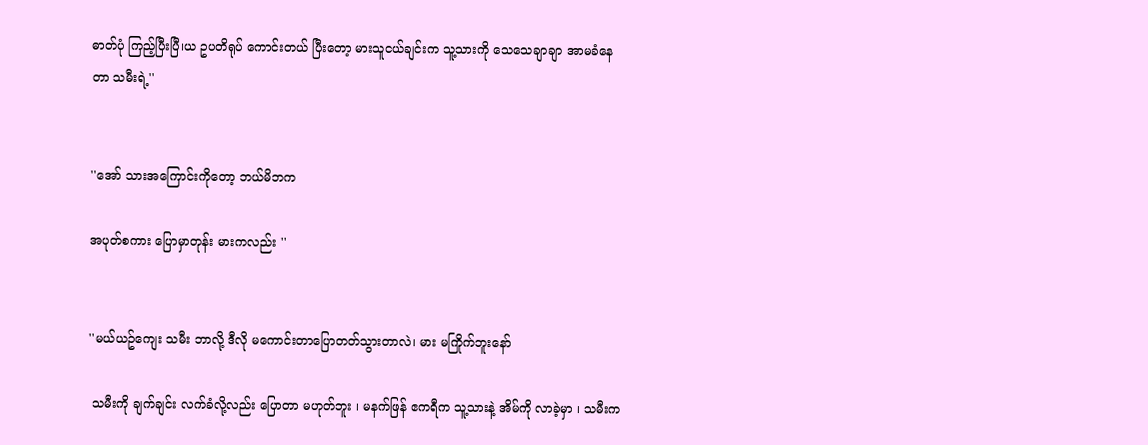ဓာတ်ပုံ ကြည့်ပြီးပြီ၊ယ ဥပတိရုပ် ကောင်းတယ် ပြီးတော့ မားသူငယ်ချင်းက သူ့သားကို သေသေချာချာ အာမခံနေတာ သမီးရဲ့''


''အော် သားအကြောင်းကိုတော့ ဘယ်မိဘက

အပုတ်စကား ပြောမှာတုန်း မားကလည်း ''


''မယ်ယဥ်ကျေး သမီး ဘာလို့ ဒီလို မကောင်းတာပြောတတ်သွားတာလဲ၊ မား မကြိုက်ဘူးနော်

 သမီးကို ချက်ချင်း လက်ခံလို့လည်း ပြောတာ မဟုတ်ဘူး ၊ မနက်ဖြန် ဧကရီက သူ့သားနဲ့ အိမ်ကို လာခဲ့မှာ ၊ သမီးက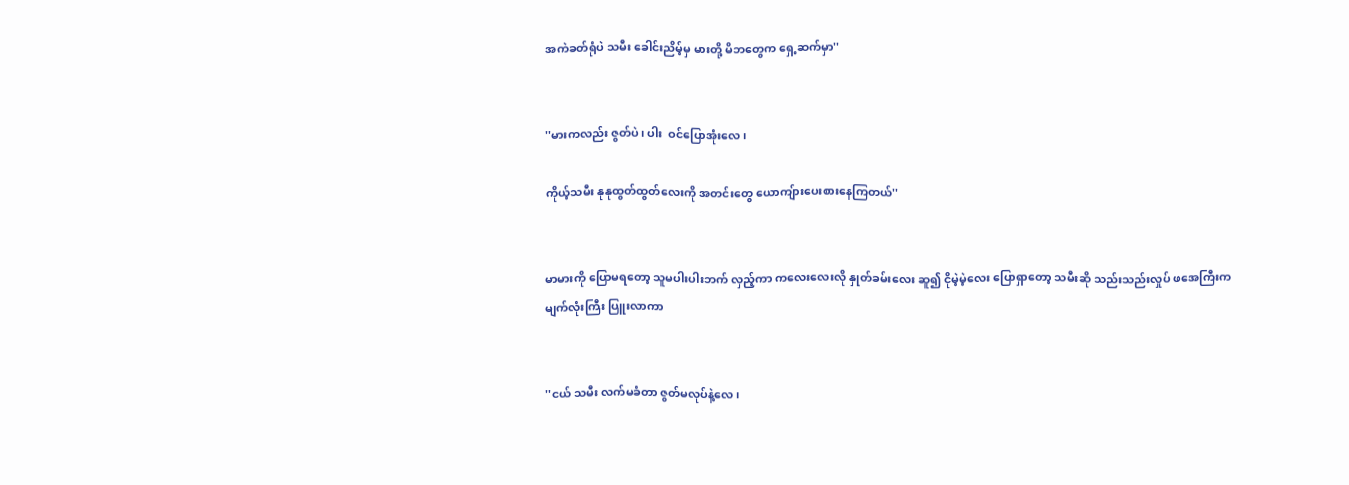အကဲခတ်ရုံပဲ သမီး ခေါင်းညိမ့်မှ မားတို့ မိဘတွေက ရှေ့ဆက်မှာ''


''မားကလည်း ဇွတ်ပဲ၊ ပါး  ဝင်ပြောအုံးလေ ၊

ကိုယ့်သမီး နုနုထွတ်ထွတ်လေးကို အတင်းတွေ ယောကျ်ားပေးစားနေကြတယ်''


မာမားကို ပြောမရတော့ သူမပါးပါးဘက် လှည့်ကာ ကလေးလေးလို နှုတ်ခမ်းလေး ဆူ၍ ငိုမဲ့မဲ့လေး ပြောရှာတော့ သမီးဆို သည်းသည်းလှုပ် ဖအေကြီးက မျက်လုံးကြီး ပြူးလာကာ


''ငယ် သမီး လက်မခံတာ ဇွတ်မလုပ်နဲ့လေ၊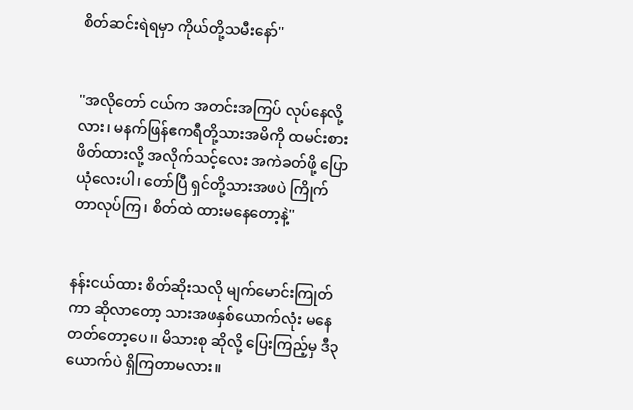စိတ်ဆင်းရဲရမှာ ကိုယ်တို့သမီးနော်''


''အလိုတော် ငယ်က အတင်းအကြပ် လုပ်နေလို့လား၊ မနက်ဖြန်ဧကရီတို့သားအမိကို ထမင်းစားဖိတ်ထားလို့ အလိုက်သင့်လေး အကဲခတ်ဖို့ ပြောယုံလေးပါ၊ တော်ပြီ ရှင်တို့သားအဖပဲ ကြိုက်တာလုပ်ကြ၊ စိတ်ထဲ ထားမနေတော့နဲ့''


နန်းငယ်ထား စိတ်ဆိုးသလို မျက်မောင်းကြုတ်ကာ ဆိုလာတော့ သားအဖနှစ်ယောက်လုံး မနေတတ်တော့ပေ၊၊ မိသားစု ဆိုလို့ ပြေးကြည့်မှ ဒီ၃ယောက်ပဲ ရှိကြတာမလား။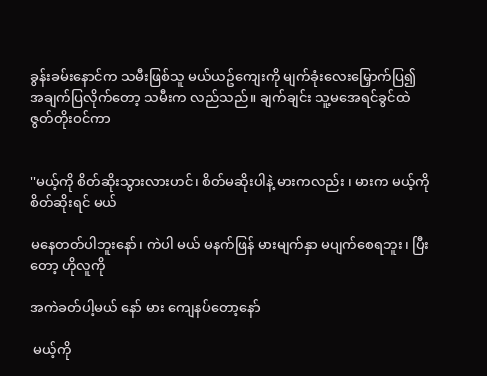ခွန်းခမ်းနောင်က သမီးဖြစ်သူ မယ်ယဥ်ကျေးကို မျက်ခုံးလေးမြှောက်ပြ၍ အချက်ပြလိုက်တော့ သမီးက လည်သည်။ ချက်ချင်း သူ့မအေရင်ခွင်ထဲ ဇွတ်တိုးဝင်ကာ


''မယ့်ကို စိတ်ဆိုးသွားလားဟင်၊ စိတ်မဆိုးပါနဲ့ မားကလည်း ၊ မားက မယ့်ကို စိတ်ဆိုးရင် မယ်

မနေတတ်ပါဘူးနော်၊ ကဲပါ မယ် မနက်ဖြန် မားမျက်နှာ မပျက်စေရဘူး၊ ပြီးတော့ ဟိုလူကို

အကဲခတ်ပါ့မယ် နော် မား ကျေနပ်တော့နော်

 မယ့်ကို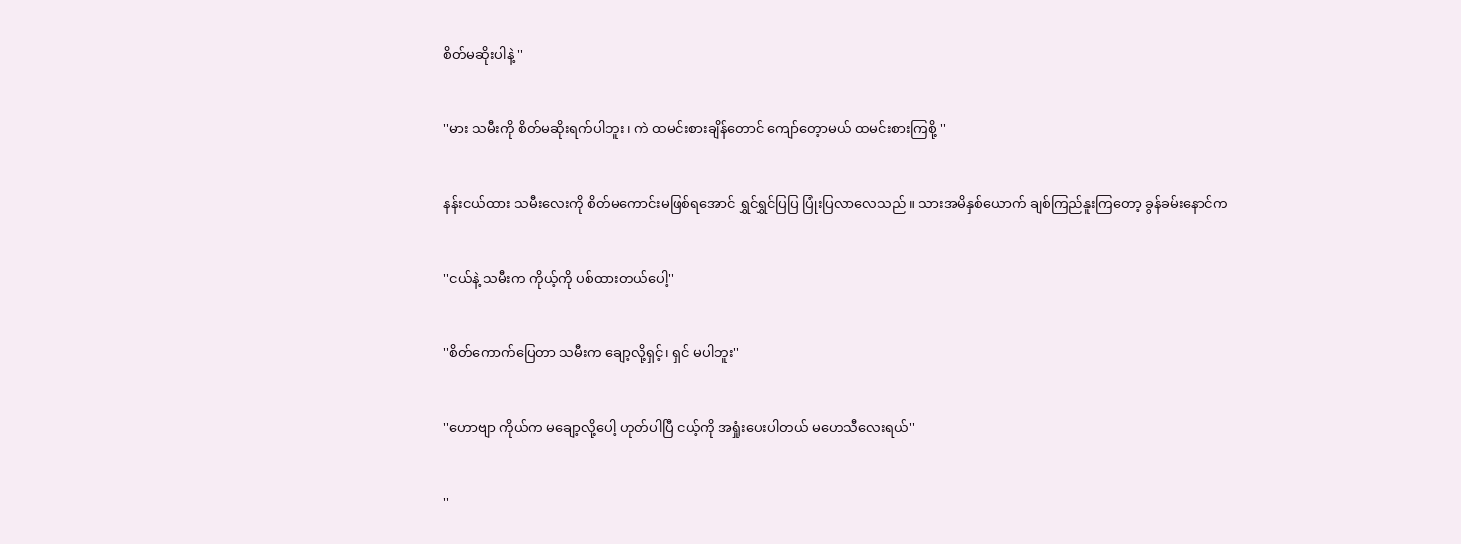စိတ်မဆိုးပါနဲ့ ''


''မား သမီးကို စိတ်မဆိုးရက်ပါဘူး၊ ကဲ ထမင်းစားချိန်တောင် ကျော်တေ့ာမယ် ထမင်းစားကြစို့ ''


နန်းငယ်ထား သမီးလေးကို စိတ်မကောင်းမဖြစ်ရအောင် ရွှင်ရွှင်ပြပြ ပြုံးပြလာလေသည်။ သားအမိနှစ်ယောက် ချစ်ကြည်နူးကြတော့ ခွန်ခမ်းနောင်က


''ငယ်နဲ့ သမီးက ကိုယ့်ကို ပစ်ထားတယ်ပေါ့''


''စိတ်ကောက်ပြေတာ သမီးက ချော့လို့ရှင့်၊ ရှင် မပါဘူး''


''ဟောဗျာ ကိုယ်က မချော့လို့ပေါ့ ဟုတ်ပါပြီ ငယ့်ကို အရှုံးပေးပါတယ် မဟေသီလေးရယ်''


''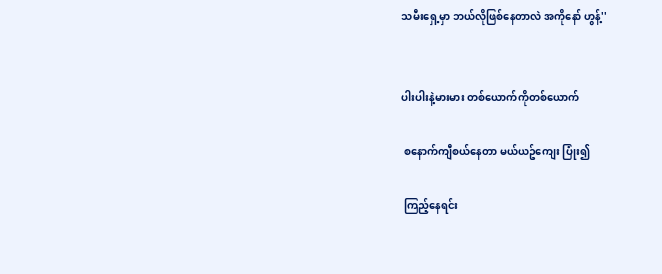သမီးရှေ့မှာ ဘယ်လိုဖြစ်နေတာလဲ အကိုနော် ဟွန့်''


ပါးပါးနဲ့မားမား တစ်ယောက်ကိုတစ်ယောက်

 စနောက်ကျီစယ်နေတာ မယ်ယဥ်ကျေး ပြုံး၍

 ကြည့်နေရင်း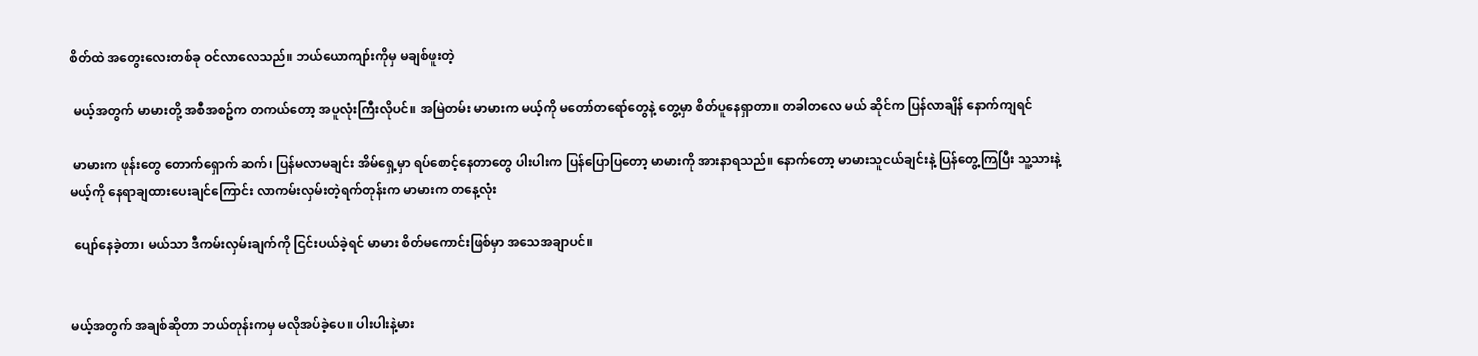စိတ်ထဲ အတွေးလေးတစ်ခု ဝင်လာလေသည်။ ဘယ်ယောကျာ်းကိုမှ မချစ်ဖူးတဲ့

 မယ့်အတွက် မာမားတို့ အစီအစဥ်က တကယ်တော့ အပူလုံးကြီးလိုပင်။ အမြဲတမ်း မာမားက မယ့်ကို မတော်တရော်တွေနဲ့ တွေ့မှာ စိတ်ပူနေရှာတာ။ တခါတလေ မယ် ဆိုင်က ပြန်လာချိန် နောက်ကျရင်

 မာမားက ဖုန်းတွေ တောက်ရှောက် ဆက်၊ ပြန်မလာမချင်း အိမ်ရှေ့မှာ ရပ်စောင့်နေတာတွေ ပါးပါးက ပြန်ပြောပြတော့ မာမားကို အားနာရသည်။ နောက်တော့ မာမားသူငယ်ချင်းနဲ့ ပြန်တွေ့ကြပြီး သူ့သားနဲ့ မယ့်ကို နေရာချထားပေးချင်ကြောင်း လာကမ်းလှမ်းတဲ့ရက်တုန်းက မာမားက တနေ့လုံး

 ပျော်နေခဲ့တာ၊ မယ်သာ ဒီကမ်းလှမ်းချက်ကို ငြင်းပယ်ခဲ့ရင် မာမား စိတ်မကောင်းဖြစ်မှာ အသေအချာပင်။


မယ့်အတွက် အချစ်ဆိုတာ ဘယ်တုန်းကမှ မလိုအပ်ခဲ့ပေ။ ပါးပါးနဲ့မား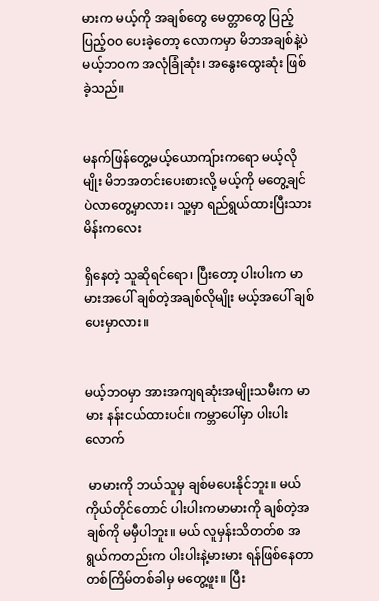မားက မယ့်ကို အချစ်တွေ မေတ္တာတွေ ပြည့်ပြည့်ဝဝ ပေးခဲ့တော့ လောကမှာ မိဘအချစ်နဲ့ပဲ မယ့်ဘဝက အလုံခြုံဆုံး၊ အနွေးထွေးဆုံး ဖြစ်ခဲ့သည်။


မနက်ဖြန်တွေ့မယ့်ယောကျ်ားကရော မယ့်လိုမျိုး မိဘအတင်းပေးစားလို့ မယ့်ကို မတွေ့ချင်ပဲလာတွေ့မှာလား၊ သူ့မှာ ရည်ရွယ်ထားပြီးသား မိန်းကလေး

ရှိနေတဲ့ သူဆိုရင်ရော၊ ပြီးတော့ ပါးပါးက မာမားအပေါ် ချစ်တဲ့အချစ်လိုမျိုး မယ့်အပေါ် ချစ်ပေးမှာလား။


မယ့်ဘဝမှာ အားအကျရဆုံးအမျိုးသမီးက မာမား နန်းငယ်ထားပင်။ ကမ္ဘာပေါ်မှာ ပါးပါးလောက်

 မာမားကို ဘယ်သူမှ ချစ်မပေးနိုင်ဘူး။ မယ်ကိုယ်တိုင်တောင် ပါးပါးကမာမားကို ချစ်တဲ့အချစ်ကို မမှီပါဘူး။ မယ် လူမှန်းသိတတ်စ အရွယ်ကတည်းက ပါးပါးနဲ့မားမား ရန်ဖြစ်နေတာ တစ်ကြိမ်တစ်ခါမှ မတွေ့ဖူး။ ပြီး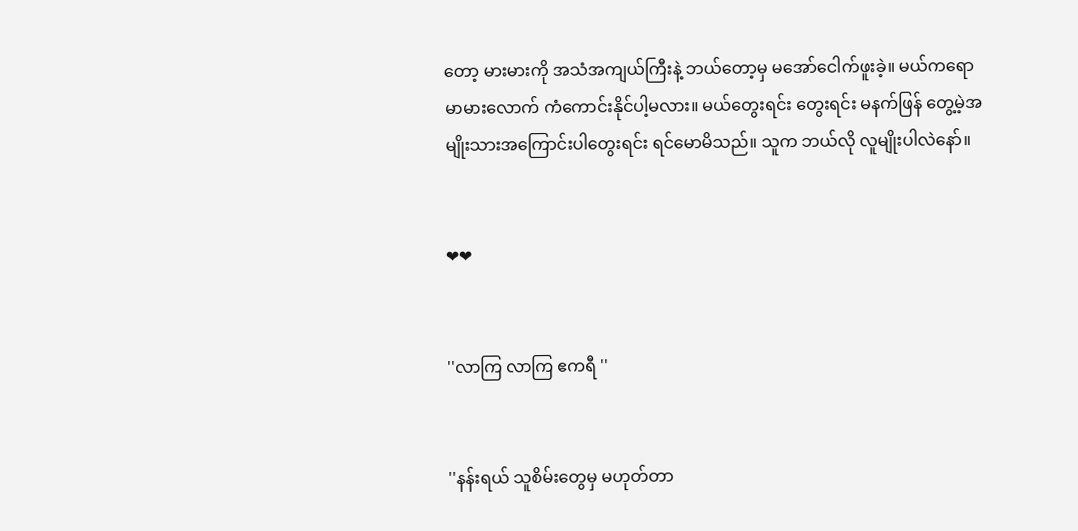တော့ မားမားကို အသံအကျယ်ကြီးနဲ့ ဘယ်တော့မှ မအော်ငေါက်ဖူးခဲ့။ မယ်ကရော မာမားလောက် ကံကောင်းနိုင်ပါ့မလား။ မယ်တွေးရင်း တွေးရင်း မနက်ဖြန် တွေ့မဲ့အမျိုးသားအကြောင်းပါတွေးရင်း ရင်မောမိသည်။ သူက ဘယ်လို လူမျိုးပါလဲနော်။


❤❤


''လာကြ လာကြ ဧကရီ ''


''နန်းရယ် သူစိမ်းတွေမှ မဟုတ်တာ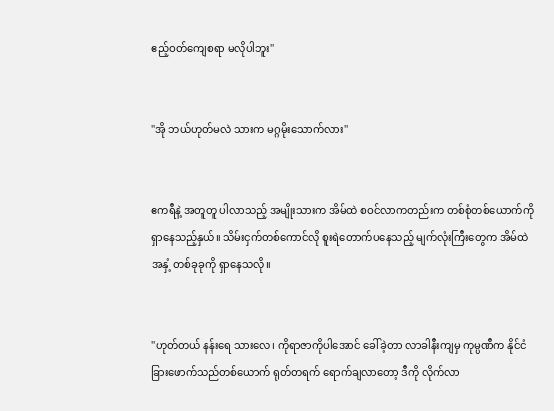ဧည့်ဝတ်ကျေစရာ မလိုပါဘူး''


''အို ဘယ်ဟုတ်မလဲ သားက မဂ္ဂမိုးသောက်လား''


ဧကရီနဲ့ အတူတူ ပါလာသည့် အမျိုးသားက အိမ်ထဲ စဝင်လာကတည်းက တစ်စုံတစ်ယောက်ကို ရှာနေသည့်နှယ်။ သိမ်းငှက်တစ်ကောင်လို စူးရဲတောက်ပနေသည့် မျက်လုံးကြီးတွေက အိမ်ထဲအနှံ့ တစ်ခုခုကို ရှာနေသလို။


''ဟုတ်တယ် နန်းရေ သားလေ၊ ကိုရာဇာကိုပါအောင် ခေါ်ခဲ့တာ လာခါနီးကျမှ ကုမ္ပဏီက နိုင်ငံခြားဖောက်သည်တစ်ယောက် ရုတ်တရက် ရောက်ချလာတော့ ဒီကို လိုက်လာ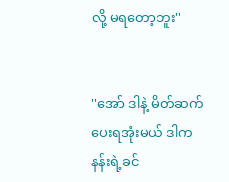လို့ မရတော့ဘူး''


''အော် ဒါနဲ့ မိတ်ဆက်ပေးရအုံးမယ် ဒါက နန်းရဲ့ခင်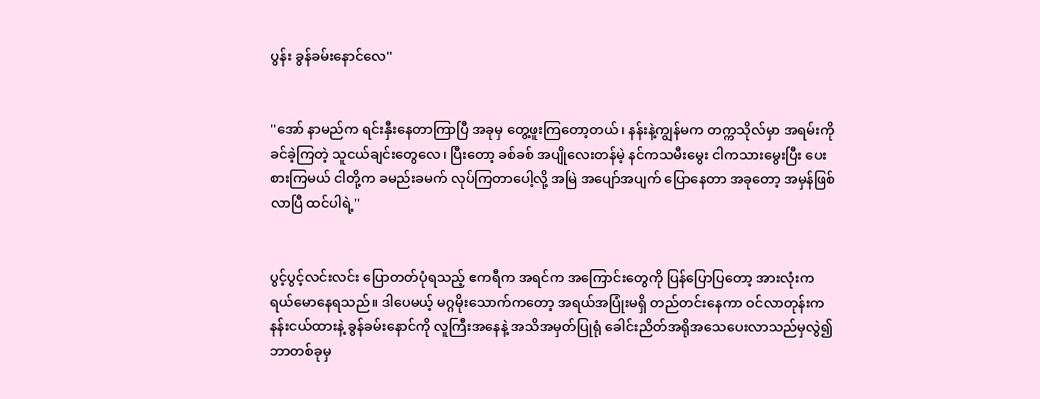ပွန်း ခွန်ခမ်းနောင်လေ''


''အော် နာမည်က ရင်းနှီးနေတာကြာပြီ အခုမှ တွေ့ဖူးကြတော့တယ်၊ နန်းနဲ့ကျွန်မက တက္ကသိုလ်မှာ အရမ်းကို ခင်ခဲ့ကြတဲ့ သူငယ်ချင်းတွေလေ၊ ပြီးတော့ ခစ်ခစ် အပျိုလေးတန်မဲ့ နင်ကသမီးမွေး ငါကသားမွေးပြီး ပေးစားကြမယ် ငါတို့က ခမည်းခမက် လုပ်ကြတာပေါ့လို့ အမြဲ အပျော်အပျက် ပြောနေတာ အခုတော့ အမှန်ဖြစ်လာပြီ ထင်ပါရဲ့''


ပွင့်ပွင့်လင်းလင်း ပြောတတ်ပုံရသည့် ဧကရီက အရင်က အကြောင်းတွေကို ပြန်ပြောပြတော့ အားလုံးက ရယ်မောနေရသည်။ ဒါပေမယ့် မဂ္ဂမိုးသောက်ကတော့ အရယ်အပြုံးမရှိ တည်တင်းနေကာ ဝင်လာတုန်းက နန်းငယ်ထားနဲ့ ခွန်ခမ်းနောင်ကို လူကြီးအနေနဲ့ အသိအမှတ်ပြုရုံ ခေါင်းညိတ်အရိုအသေပေးလာသည်မှလွဲ၍ ဘာတစ်ခုမှ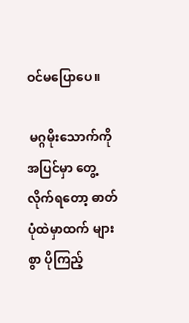ဝင်မပြောပေ။

 မဂ္ဂမိုးသောက်ကို အပြင်မှာ တွေ့လိုက်ရတော့ ဓာတ်ပုံထဲမှာထက် များစွာ ပိုကြည့်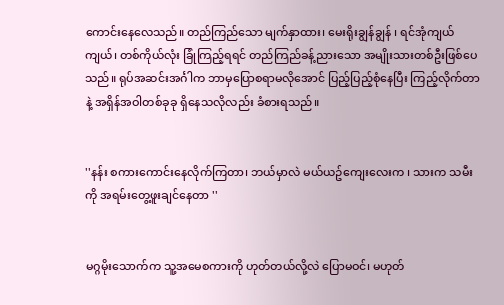ကောင်းနေလေသည်။ တည်ကြည်သော မျက်နှာထား၊ မေးရိုးချွန်ချွန် ၊ ရင်အုံကျယ်ကျယ်၊ တစ်ကိုယ်လုံး ခြုံကြည့်ရရင် တည်ကြည်ခန့်ညားသော အမျိုးသားတစ်ဦးဖြစ်ပေသည်။ ရုပ်အဆင်းအင်္ဂါက ဘာမှပြောစရာမလိုအောင် ပြည့်ပြည့်စုံနေပြီး ကြည့်လိုက်တာနဲ့ အရှိန်အဝါတစ်ခုခု ရှိနေသလိုလည်း ခံစားရသည်။


''နန်း စကားကောင်းနေလိုက်ကြတာ၊ ဘယ်မှာလဲ မယ်ယဥ်ကျေးလေးက ၊ သားက သမီးကို အရမ်းတွေ့ဖူးချင်နေတာ ''


မဂ္ဂမိုးသောက်က သူ့အမေစကားကို ဟုတ်တယ်လို့လဲ ပြောမဝင်၊ မဟုတ်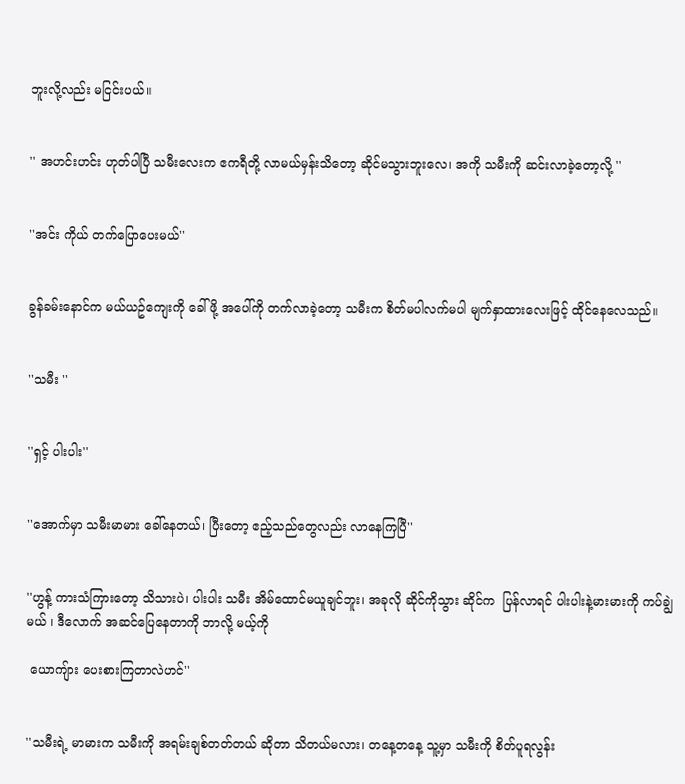ဘူးလို့လည်း မငြင်းပယ်။


'' အဟင်းဟင်း ဟုတ်ပါပြီ သမီးလေးက ဧကရီတို့ လာမယ်မှန်းသိတော့ ဆိုင်မသွားဘူးလေ၊ အကို သမီးကို ဆင်းလာခဲ့တော့လို့ ''


''အင်း ကိုယ် တက်ပြောပေးမယ်''


ခွန်ခမ်းနောင်က မယ်ယဥ်ကျေးကို ခေါ်ဖို့ အပေါ်ကို တက်လာခဲ့တော့ သမီးက စိတ်မပါလက်မပါ မျက်နှာထားလေးဖြင့် ထိုင်နေလေသည်။


''သမီး ''


''ရှင့် ပါးပါး''


''အောက်မှာ သမီးမာမား ခေါ်နေတယ်၊ ပြီးတော့ ဧည့်သည်တွေလည်း လာနေကြပြီ''


''ဟွန့် ကားသံကြားတော့ သိသားပဲ၊ ပါးပါး သမီး အိမ်ထောင်မယူချင်ဘူး၊ အခုလို ဆိုင်ကိုသွား ဆိုင်က  ပြန်လာရင် ပါးပါးနဲ့မားမားကို ကပ်ချွဲမယ် ၊ ဒီလောက် အဆင်ပြေနေတာကို ဘာလို့ မယ့်ကို

 ယောကျ်ား ပေးစားကြတာလဲဟင်''


''သမီးရဲ့ မာမားက သမီးကို အရမ်းချစ်တတ်တယ် ဆိုတာ သိတယ်မလား၊ တနေ့တနေ့ သူ့မှာ သမီးကို စိတ်ပူရလွန်း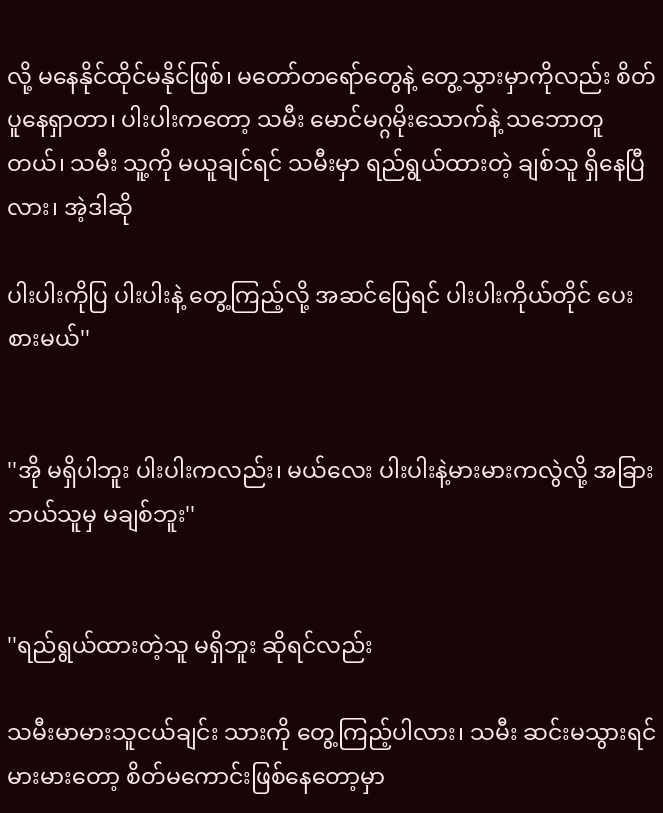လို့ မနေနိုင်ထိုင်မနိုင်ဖြစ်၊ မတော်တရော်တွေနဲ့ တွေ့သွားမှာကိုလည်း စိတ်ပူနေရှာတာ၊ ပါးပါးကတော့ သမီး မောင်မဂ္ဂမိုးသောက်နဲ့ သဘောတူတယ်၊ သမီး သူ့ကို မယူချင်ရင် သမီးမှာ ရည်ရွယ်ထားတဲ့ ချစ်သူ ရှိနေပြီလား၊ အဲ့ဒါဆို

ပါးပါးကိုပြ ပါးပါးနဲ့ တွေ့ကြည့်လို့ အဆင်ပြေရင် ပါးပါးကိုယ်တိုင် ပေးစားမယ်''


''အို မရှိပါဘူး ပါးပါးကလည်း၊ မယ်လေး ပါးပါးနဲ့မားမားကလွဲလို့ အခြားဘယ်သူမှ မချစ်ဘူး''


''ရည်ရွယ်ထားတဲ့သူ မရှိဘူး ဆိုရင်လည်း

သမီးမာမားသူငယ်ချင်း သားကို တွေ့ကြည့်ပါလား၊ သမီး ဆင်းမသွားရင် မားမားတော့ စိတ်မကောင်းဖြစ်နေတော့မှာ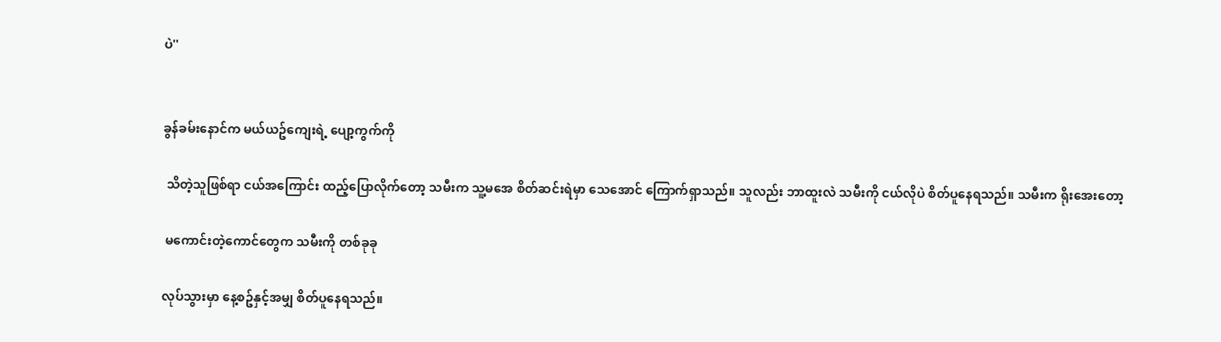ပဲ''


ခွန်ခမ်းနောင်က မယ်ယဥ်ကျေးရဲ့ ပျော့ကွက်ကို

 သိတဲ့သူဖြစ်ရာ ငယ်အကြောင်း ထည့်ပြောလိုက်တော့ သမီးက သူ့မအေ စိတ်ဆင်းရဲမှာ သေအောင် ကြောက်ရှာသည်။ သူလည်း ဘာထူးလဲ သမီးကို ငယ်လိုပဲ စိတ်ပူနေရသည်။ သမီးက ရိုးအေးတော့

 မကောင်းတဲ့ကောင်တွေက သမီးကို တစ်ခုခု

လုပ်သွားမှာ နေ့စဥ်နှင့်အမျှ စိတ်ပူနေရသည်။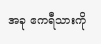အခု ဧကရီသားကို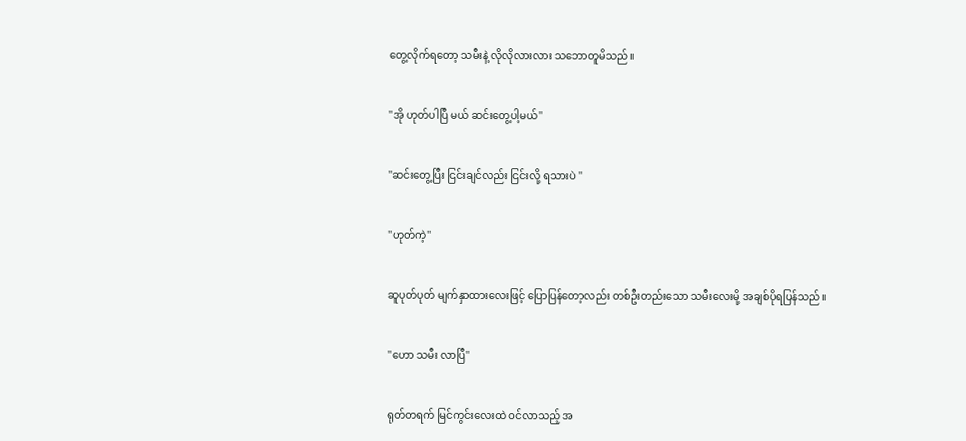တွေ့လိုက်ရတော့ သမီးနဲ့ လိုလိုလားလား သဘောတူမိသည်။


''အို ဟုတ်ပါပြီ မယ် ဆင်းတွေ့ပါ့မယ်''


''ဆင်းတွေ့ပြီး ငြင်းချင်လည်း ငြင်းလို့ ရသားပဲ ''


''ဟုတ်ကဲ့''


ဆူပုတ်ပုတ် မျက်နှာထားလေးဖြင့် ပြောပြန်တော့လည်း တစ်ဦးတည်းသော သမီးလေးမို့ အချစ်ပိုရပြန်သည်။


''ဟော သမီး လာပြီ''


ရုတ်တရက် မြင်ကွင်းလေးထဲ ဝင်လာသည့် အ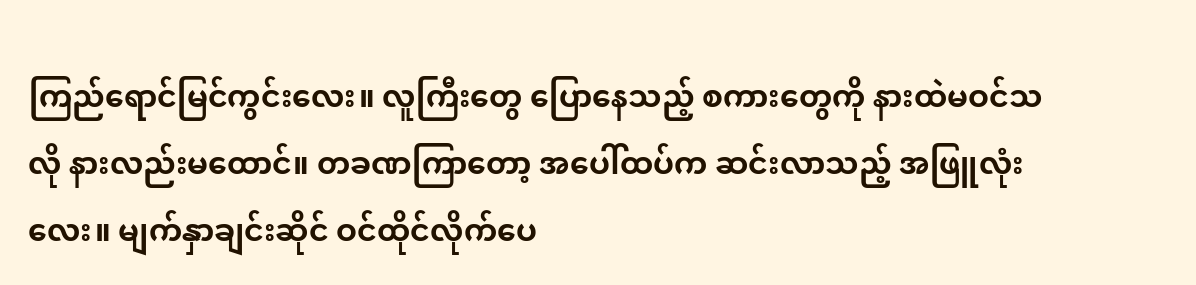ကြည်ရောင်မြင်ကွင်းလေး။ လူကြီးတွေ ပြောနေသည့် စကားတွေကို နားထဲမဝင်သလို နားလည်းမထောင်။ တခဏကြာတော့ အပေါ်ထပ်က ဆင်းလာသည့် အဖြူလုံးလေး။ မျက်နှာချင်းဆိုင် ဝင်ထိုင်လိုက်ပေ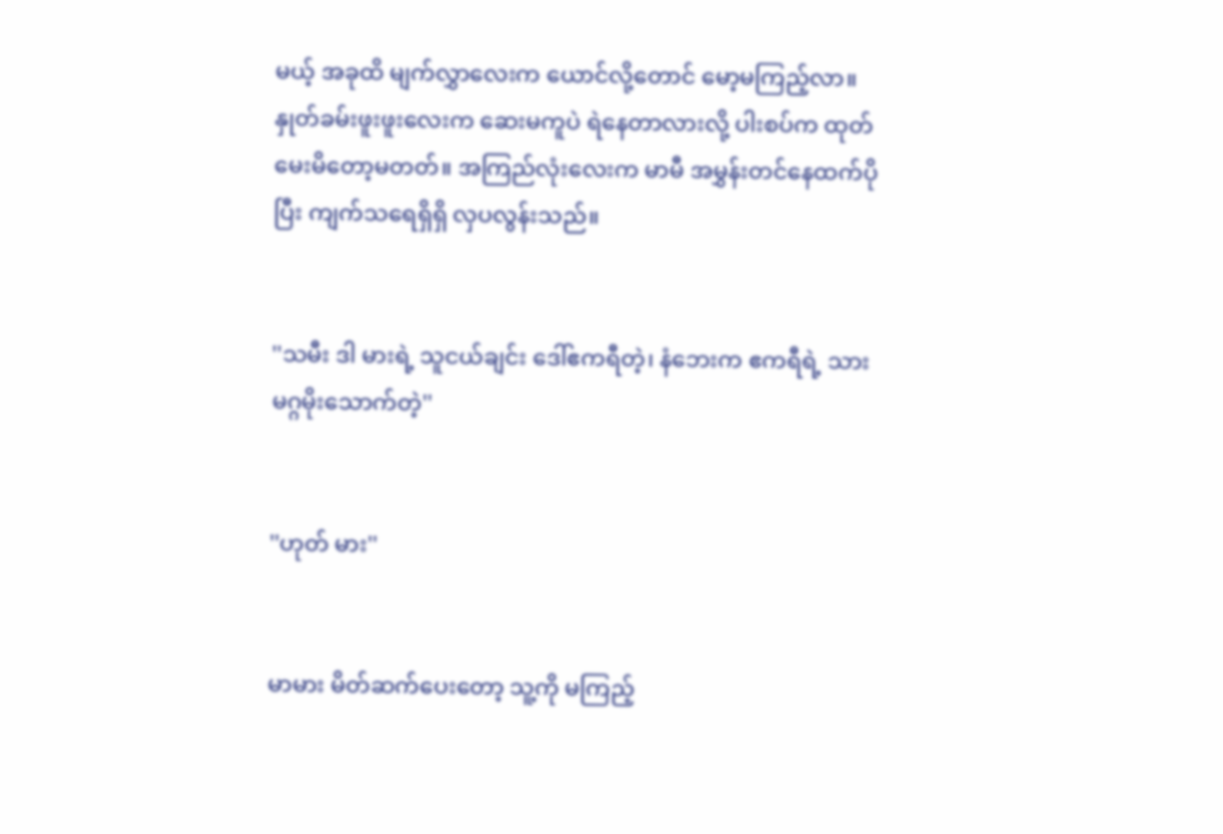မယ့် အခုထိ မျက်လွှာလေးက ယောင်လို့တောင် မော့မကြည့်လာ။ နှုတ်ခမ်းဖူးဖူးလေးက ဆေးမကူပဲ ရဲနေတာလားလို့ ပါးစပ်က ထုတ်မေးမိတော့မတတ်။ အကြည်လုံးလေးက မာမီ အမွှန်းတင်နေထက်ပိုပြီး ကျက်သရေရှိရှိ လှပလွန်းသည်။


''သမီး ဒါ မားရဲ့ သူငယ်ချင်း ဒေါ်ဧကရီတဲ့၊ နံဘေးက ဧကရီရဲ့ သား မဂ္ဂမိုးသောက်တဲ့''


''ဟုတ် မား''


မာမား မိတ်ဆက်ပေးတော့ သူ့ကို မကြည့်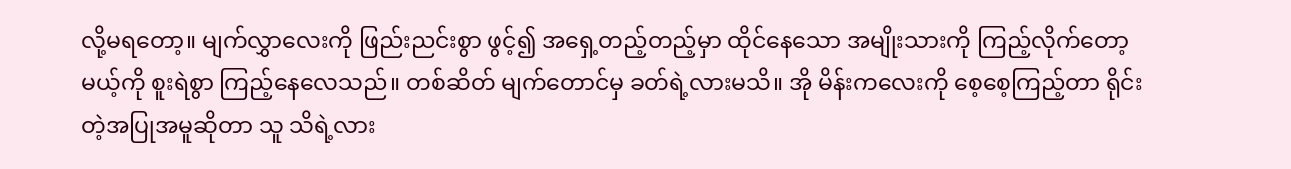လို့မရတော့။ မျက်လွှာလေးကို ဖြည်းညင်းစွာ ဖွင့်၍ အရှေ့တည့်တည့်မှာ ထိုင်နေသော အမျိုးသားကို ကြည့်လိုက်တော့ မယ့်ကို စူးရဲစွာ ကြည့်နေလေသည်။ တစ်ဆိတ် မျက်တောင်မှ ခတ်ရဲ့လားမသိ။ အို မိန်းကလေးကို စေ့စေ့ကြည့်တာ ရိုင်းတဲ့အပြုအမူဆိုတာ သူ သိရဲ့လား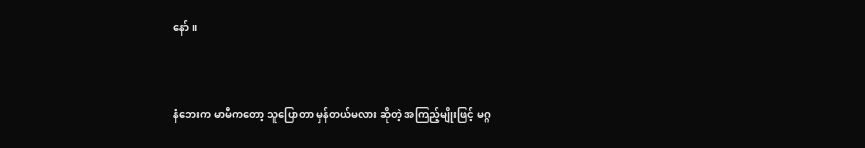နော်။


နံဘေးက မာမီကတော့ သူပြောတာ မှန်တယ်မလား ဆိုတဲ့ အကြည့်မျိုးဖြင့် မဂ္ဂ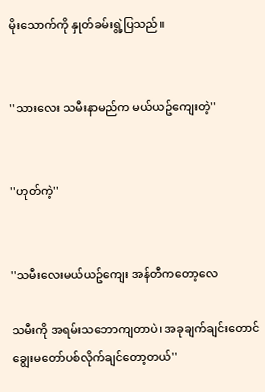မိုးသောက်ကို နှုတ်ခမ်းရွဲ့ပြသည်။


''သားလေး သမီးနာမည်က မယ်ယဥ်ကျေးတဲ့''


''ဟုတ်ကဲ့''


''သမီးလေးမယ်ယဥ်ကျေး အန်တီကတော့လေ

သမီးကို အရမ်းသဘောကျတာပဲ၊ အခုချက်ချင်းတောင် ချွေးမတော်ပစ်လိုက်ချင်တော့တယ်''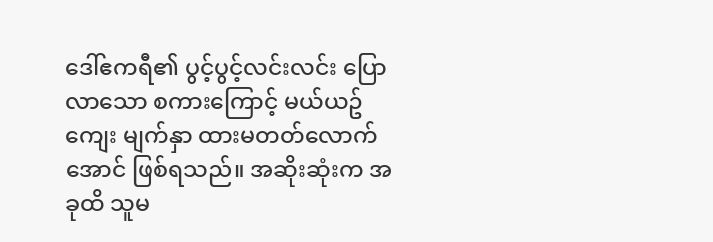ဒေါ်ဧကရီ၏ ပွင့်ပွင့်လင်းလင်း ပြောလာသော စကားကြောင့် မယ်ယဥ်ကျေး မျက်နှာ ထားမတတ်လောက်အောင် ဖြစ်ရသည်။ အဆိုးဆုံးက အခုထိ သူမ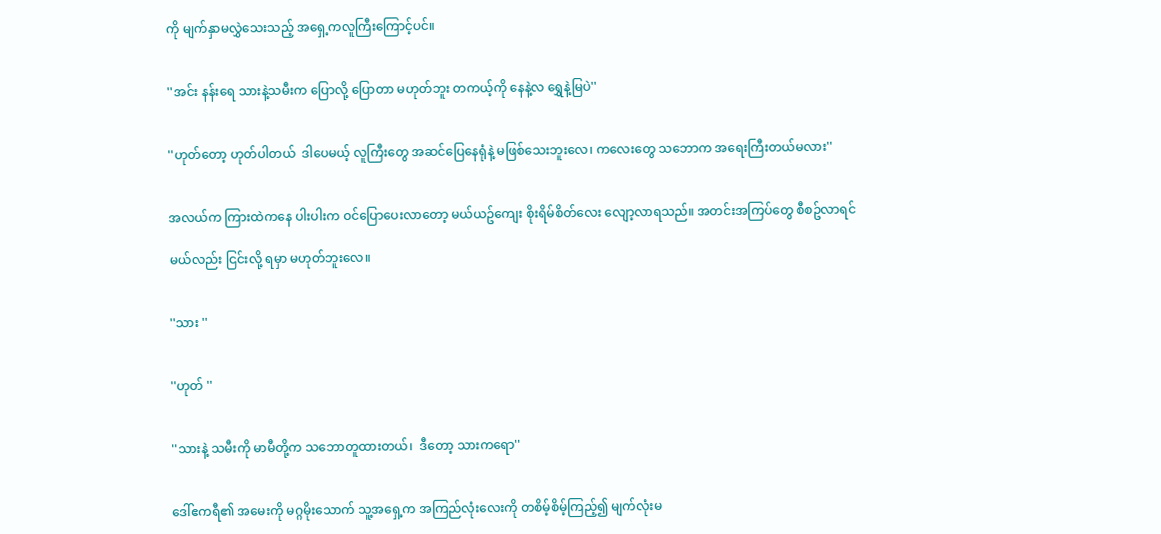ကို မျက်နှာမလွှဲသေးသည့် အရှေ့ကလူကြီးကြောင့်ပင်။


''အင်း နန်းရေ သားနဲ့သမီးက ပြောလို့ ပြောတာ မဟုတ်ဘူး တကယ့်ကို နေနဲ့လ ရွှေနဲ့မြပဲ''


''ဟုတ်တော့ ဟုတ်ပါတယ်  ဒါပေမယ့် လူကြီးတွေ အဆင်ပြေနေရုံနဲ့ မဖြစ်သေးဘူးလေ၊ ကလေးတွေ သဘောက အရေးကြီးတယ်မလား''


အလယ်က ကြားထဲကနေ ပါးပါးက ဝင်ပြောပေးလာတော့ မယ်ယဥ်ကျေး စိုးရိမ်စိတ်လေး လျော့လာရသည်။ အတင်းအကြပ်တွေ စီစဥ်လာရင်

မယ်လည်း ငြင်းလို့ ရမှာ မဟုတ်ဘူးလေ။


''သား ''


''ဟုတ် ''


''သားနဲ့ သမီးကို မာမီတို့က သဘောတူထားတယ်၊  ဒီတော့ သားကရော''


ဒေါ်ဧကရီ၏ အမေးကို မဂ္ဂမိုးသောက် သူ့အရှေ့က အကြည်လုံးလေးကို တစိမ့်စိမ့်ကြည့်၍ မျက်လုံးမ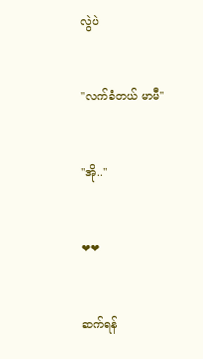လွဲပဲ


''လက်ခံတယ် မာမီ''


''အို..''


❤❤


ဆက်ရန်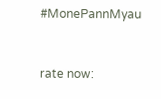#MonePannMyau


rate now: